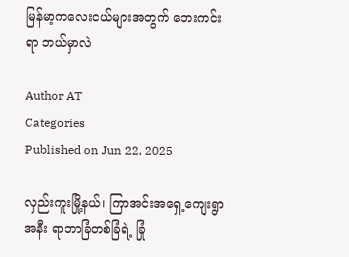မြန်မာ့ကလေးငယ်များအတွက် ဘေးကင်းရာ ဘယ်မှာလဲ

Author AT
Categories
Published on Jun 22, 2025

လှည်းကူးမြို့နယ်၊ ကြာအင်းအရှေ့ကျေးရွာအနီး ရာဘာခြံတစ်ခြံရဲ့ ခြုံ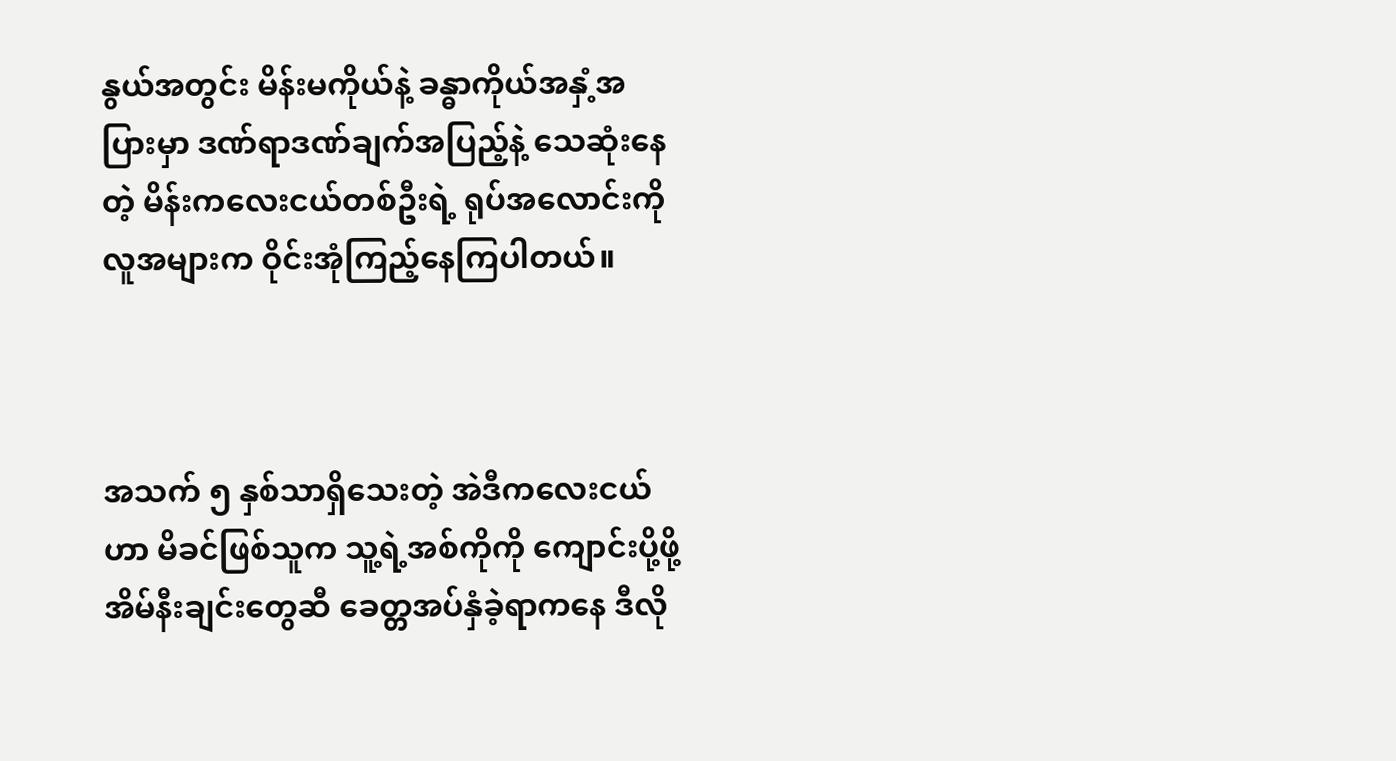နွယ်အတွင်း မိန်းမကိုယ်နဲ့ ခန္ဓာကိုယ်အနှံ့အပြားမှာ ဒဏ်ရာဒဏ်ချက်အပြည့်နဲ့ သေဆုံးနေတဲ့ မိန်းကလေးငယ်တစ်ဦးရဲ့ ရုပ်အလောင်းကို လူအများက ဝိုင်းအုံကြည့်နေကြပါတယ်။



အသက် ၅ နှစ်သာရှိသေးတဲ့ အဲဒီကလေးငယ်ဟာ မိခင်ဖြစ်သူက သူ့ရဲ့အစ်ကိုကို ကျောင်းပို့ဖို့ အိမ်နီးချင်းတွေဆီ ခေတ္တအပ်နှံခဲ့ရာကနေ ဒီလို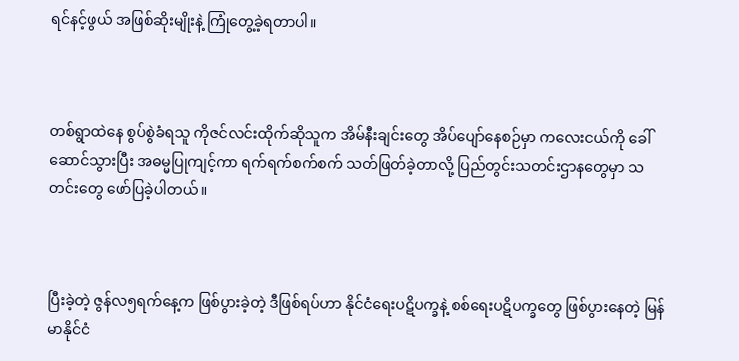ရင်နင့်ဖွယ် အဖြစ်ဆိုးမျိုးနဲ့ ကြုံတွေ့ခဲ့ရတာပါ။



တစ်ရွာထဲနေ စွပ်စွဲခံရသူ ကိုဇင်လင်းထိုက်ဆိုသူက အိမ်နီးချင်းတွေ အိပ်ပျော်နေစဉ်မှာ ကလေးငယ်ကို ခေါ်ဆောင်သွားပြီး အဓမ္မပြုကျင့်ကာ ရက်ရက်စက်စက် သတ်ဖြတ်ခဲ့တာလို့ ပြည်တွင်းသတင်းဌာနတွေမှာ သတင်းတွေ ဖော်ပြခဲ့ပါတယ်။



ပြီးခဲ့တဲ့ ဇွန်လ၅ရက်နေ့က ဖြစ်ပွားခဲ့တဲ့ ဒီဖြစ်ရပ်ဟာ နိုင်ငံရေးပဋိပက္ခနဲ့ စစ်ရေးပဋိပက္ခတွေ ဖြစ်ပွားနေတဲ့ မြန်မာနိုင်ငံ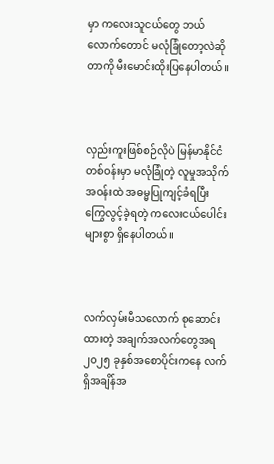မှာ ကလေးသူငယ်တွေ ဘယ်လောက်တောင် မလုံခြုံတော့လဲဆိုတာကို မီးမောင်းထိုးပြနေပါတယ်။



လှည်းကူးဖြစ်စဉ်လိုပဲ မြန်မာနိုင်ငံတစ်ဝန်းမှာ မလုံခြုံတဲ့ လူမှုအသိုက်အဝန်းထဲ အဓမ္မပြုကျင့်ခံရပြီး ကြွေလွင့်ခဲ့ရတဲ့ ကလေးငယ်ပေါင်းများစွာ ရှိနေပါတယ်။



လက်လှမ်းမီသလောက် စုဆောင်းထားတဲ့ အချက်အလက်တွေအရ ၂၀၂၅ ခုနှစ်အစောပိုင်းကနေ လက်ရှိအချိန်အ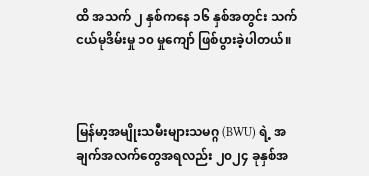ထိ အသက် ၂ နှစ်ကနေ ၁၆ နှစ်အတွင်း သက်ငယ်မုဒိမ်းမှု ၁၀ မှုကျော် ဖြစ်ပွားခဲ့ပါတယ်။



မြန်မာ့အမျိုးသမီးများသမဂ္ဂ (BWU) ရဲ့ အချက်အလက်တွေအရလည်း ၂၀၂၄ ခုနှစ်အ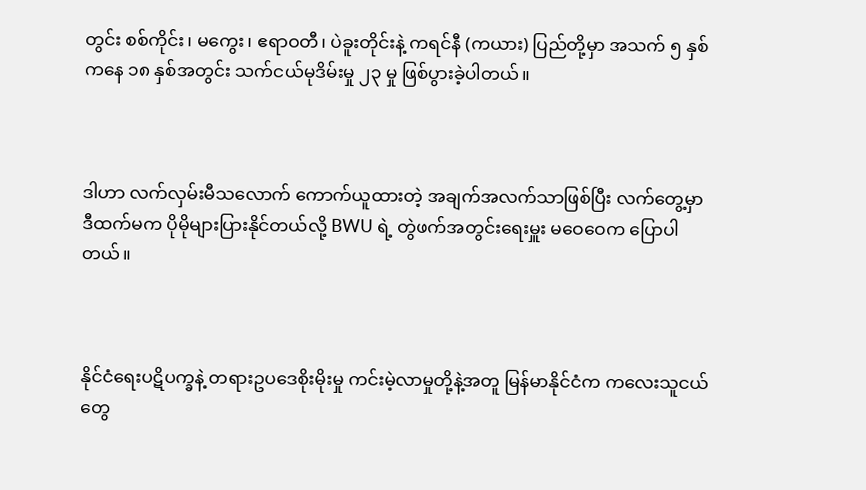တွင်း စစ်ကိုင်း၊ မကွေး၊ ဧရာဝတီ၊ ပဲခူးတိုင်းနဲ့ ကရင်နီ (ကယား) ပြည်တို့မှာ အသက် ၅ နှစ်ကနေ ၁၈ နှစ်အတွင်း သက်ငယ်မုဒိမ်းမှု ၂၃ မှု ဖြစ်ပွားခဲ့ပါတယ်။



ဒါဟာ လက်လှမ်းမီသလောက် ကောက်ယူထားတဲ့ အချက်အလက်သာဖြစ်ပြီး လက်တွေ့မှာ ဒီထက်မက ပိုမိုများပြားနိုင်တယ်လို့ BWU ရဲ့ တွဲဖက်အတွင်းရေးမှူး မဝေဝေက ပြောပါတယ်။



နိုင်ငံရေးပဋိပက္ခနဲ့ တရားဥပဒေစိုးမိုးမှု ကင်းမဲ့လာမှုတို့နဲ့အတူ မြန်မာနိုင်ငံက ကလေးသူငယ်တွေ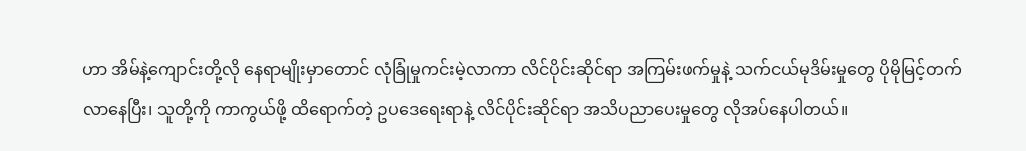ဟာ အိမ်နဲ့ကျောင်းတို့လို နေရာမျိုးမှာတောင် လုံခြုံမှုကင်းမဲ့လာကာ လိင်ပိုင်းဆိုင်ရာ အကြမ်းဖက်မှုနဲ့ သက်ငယ်မုဒိမ်းမှုတွေ ပိုမိုမြင့်တက်လာနေပြီး၊ သူတို့ကို ကာကွယ်ဖို့ ထိရောက်တဲ့ ဥပဒေရေးရာနဲ့ လိင်ပိုင်းဆိုင်ရာ အသိပညာပေးမှုတွေ လိုအပ်နေပါတယ်။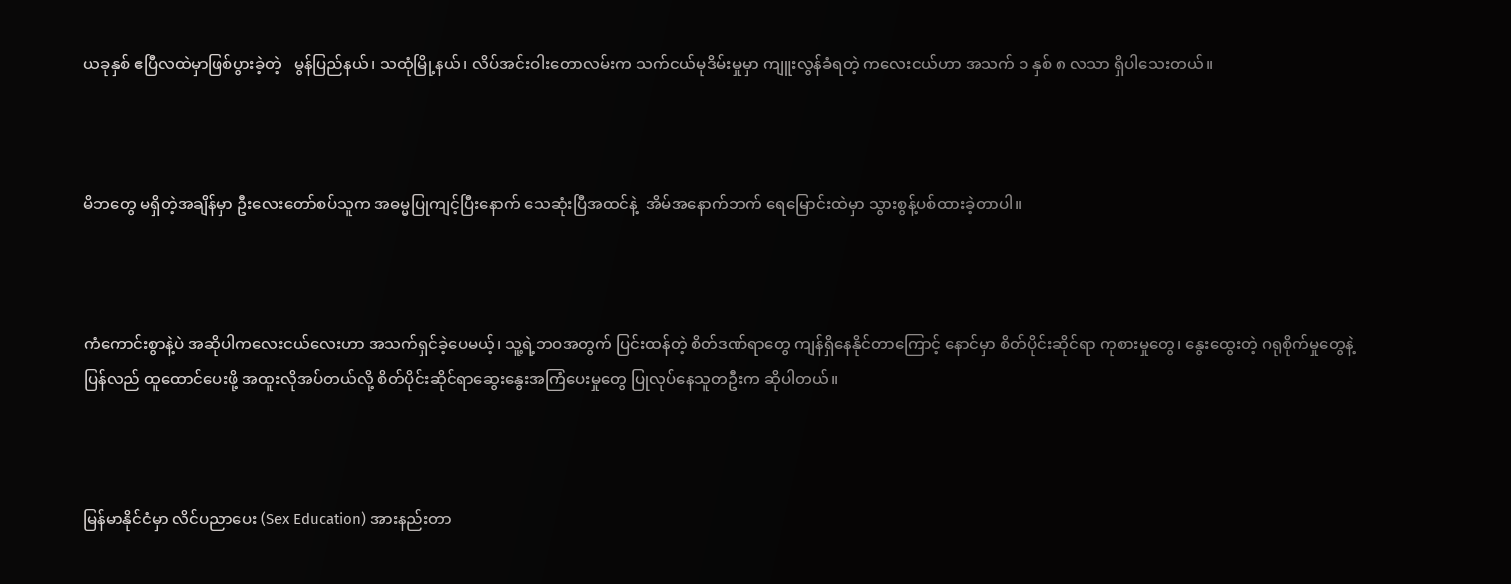ယခုနှစ် ဧပြီလထဲမှာဖြစ်ပွားခဲ့တဲ့   မွန်ပြည်နယ်၊ သထုံမြို့နယ်၊ လိပ်အင်းဝါးတောလမ်းက သက်ငယ်မုဒိမ်းမှုမှာ ကျူးလွန်ခံရတဲ့ ကလေးငယ်ဟာ အသက် ၁ နှစ် ၈ လသာ ရှိပါသေးတယ်။



မိဘတွေ မရှိတဲ့အချိန်မှာ ဦးလေးတော်စပ်သူက အဓမ္မပြုကျင့်ပြီးနောက် သေဆုံးပြီအထင်နဲ့  အိမ်အနောက်ဘက် ရေမြောင်းထဲမှာ သွားစွန့်ပစ်ထားခဲ့တာပါ။



ကံကောင်းစွာနဲ့ပဲ အဆိုပါကလေးငယ်လေးဟာ အသက်ရှင်ခဲ့ပေမယ့်၊ သူ့ရဲ့ဘဝအတွက် ပြင်းထန်တဲ့ စိတ်ဒဏ်ရာတွေ ကျန်ရှိနေနိုင်တာကြောင့် နောင်မှာ စိတ်ပိုင်းဆိုင်ရာ ကုစားမှုတွေ၊ နွေးထွေးတဲ့ ဂရုစိုက်မှုတွေနဲ့ ပြန်လည် ထူထောင်ပေးဖို့ အထူးလိုအပ်တယ်လို့ စိတ်ပိုင်းဆိုင်ရာဆွေးနွေးအကြံပေးမှုတွေ ပြုလုပ်နေသူတဦးက ဆိုပါတယ်။



မြန်မာနိုင်ငံမှာ လိင်ပညာပေး (Sex Education) အားနည်းတာ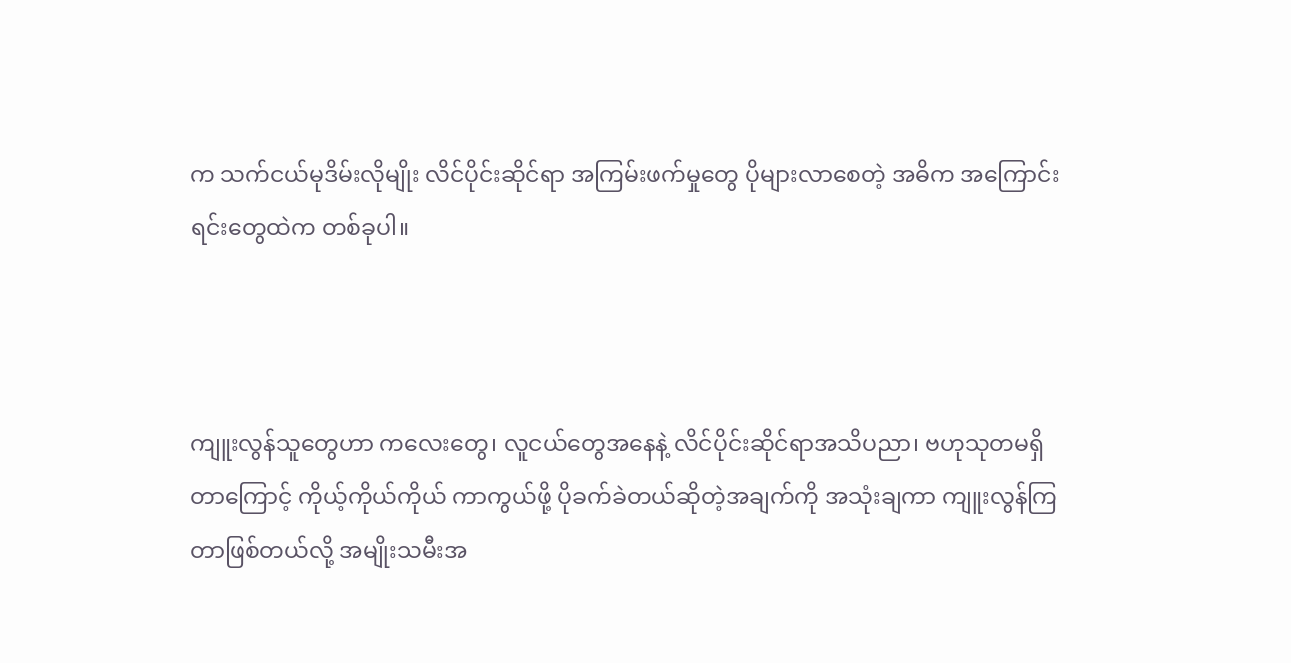က သက်ငယ်မုဒိမ်းလိုမျိုး လိင်ပိုင်းဆိုင်ရာ အကြမ်းဖက်မှုတွေ ပိုများလာစေတဲ့ အဓိက အကြောင်းရင်းတွေထဲက တစ်ခုပါ။



ကျူးလွန်သူတွေဟာ ကလေးတွေ၊ လူငယ်တွေအနေနဲ့ လိင်ပိုင်းဆိုင်ရာအသိပညာ၊ ဗဟုသုတမရှိတာကြောင့် ကိုယ့်ကိုယ်ကိုယ် ကာကွယ်ဖို့ ပိုခက်ခဲတယ်ဆိုတဲ့အချက်ကို အသုံးချကာ ကျူးလွန်ကြတာဖြစ်တယ်လို့ အမျိုးသမီးအ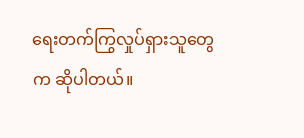ရေးတက်ကြွလှုပ်ရှားသူတွေက ဆိုပါတယ်။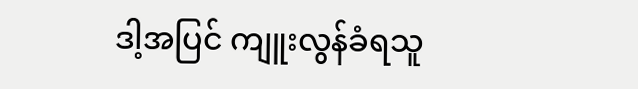ဒါ့အပြင် ကျူးလွန်ခံရသူ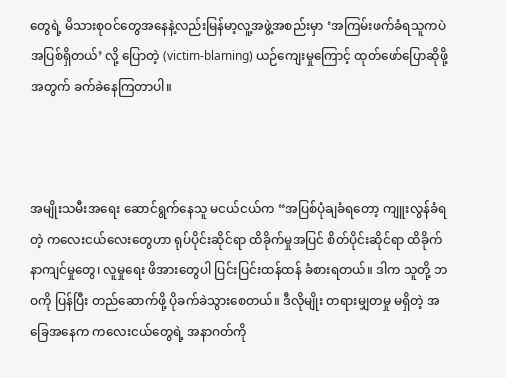တွေရဲ့ မိသားစုဝင်တွေအနေနဲ့လည်းမြန်မာ့လူ့အဖွဲ့အစည်းမှာ ‘အကြမ်းဖက်ခံရသူကပဲ အပြစ်ရှိတယ်’ လို့ ပြောတဲ့ (victim-blaming) ယဉ်ကျေးမှုကြောင့် ထုတ်ဖော်ပြောဆိုဖို့အတွက် ခက်ခဲနေကြတာပါ။



အမျိုးသမီးအရေး ဆောင်ရွက်နေသူ မငယ်ငယ်က “အပြစ်ပုံချခံရတော့ ကျူးလွန်ခံရတဲ့ ကလေးငယ်လေးတွေဟာ ရုပ်ပိုင်းဆိုင်ရာ ထိခိုက်မှုအပြင် စိတ်ပိုင်းဆိုင်ရာ ထိခိုက် နာကျင်မှုတွေ၊ လူမှုရေး ဖိအားတွေပါ ပြင်းပြင်းထန်ထန် ခံစားရတယ်။ ဒါက သူတို့ ဘဝကို ပြန်ပြီး တည်ဆောက်ဖို့ ပိုခက်ခဲသွားစေတယ်။ ဒီလိုမျိုး တရားမျှတမှု မရှိတဲ့ အခြေအနေက ကလေးငယ်တွေရဲ့ အနာဂတ်ကို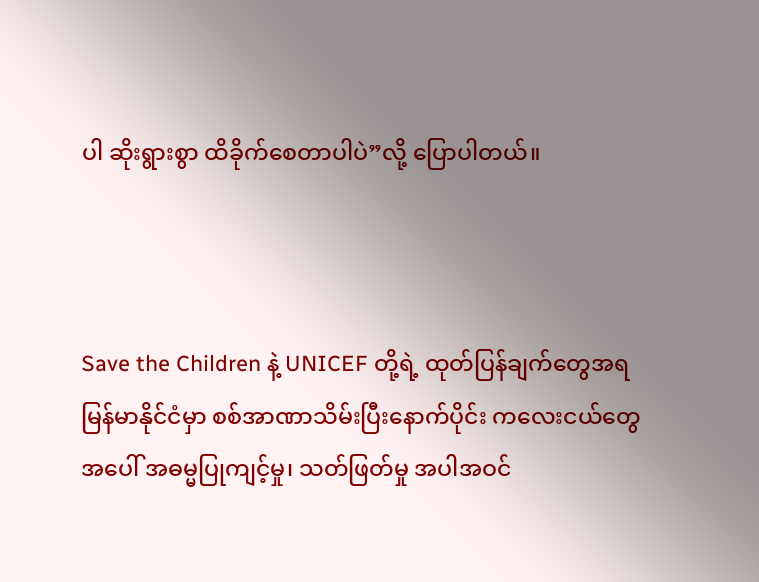ပါ ဆိုးရွားစွာ ထိခိုက်စေတာပါပဲ”လို့ ပြောပါတယ်။



Save the Children နဲ့ UNICEF တို့ရဲ့ ထုတ်ပြန်ချက်တွေအရ မြန်မာနိုင်ငံမှာ စစ်အာဏာသိမ်းပြီးနောက်ပိုင်း ကလေးငယ်တွေအပေါ် အဓမ္မပြုကျင့်မှု၊ သတ်ဖြတ်မှု အပါအဝင်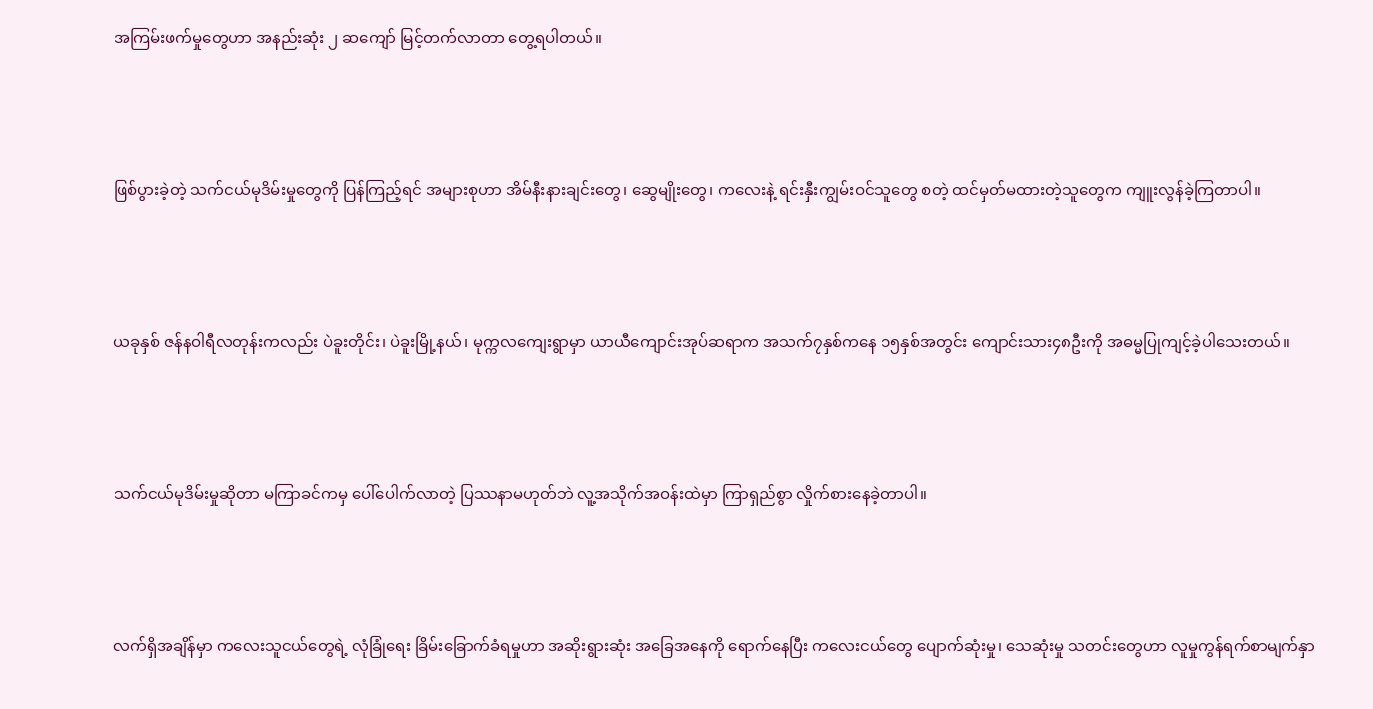အကြမ်းဖက်မှုတွေဟာ အနည်းဆုံး ၂ ဆကျော် မြင့်တက်လာတာ တွေ့ရပါတယ်။



ဖြစ်ပွားခဲ့တဲ့ သက်ငယ်မုဒိမ်းမှုတွေကို ပြန်ကြည့်ရင် အများစုဟာ အိမ်နီးနားချင်းတွေ၊ ဆွေမျိုးတွေ၊ ကလေးနဲ့ ရင်းနှီးကျွမ်းဝင်သူတွေ စတဲ့ ထင်မှတ်မထားတဲ့သူတွေက ကျူးလွန်ခဲ့ကြတာပါ။



ယခုနှစ် ဇန်နဝါရီလတုန်းကလည်း ပဲခူးတိုင်း၊ ပဲခူးမြို့နယ်၊ မုက္ကလကျေးရွာမှာ ယာယီကျောင်းအုပ်ဆရာက အသက်၇နှစ်ကနေ ၁၅နှစ်အတွင်း ကျောင်းသား၄၈ဦးကို အဓမ္မပြုကျင့်ခဲ့ပါသေးတယ်။



သက်ငယ်မုဒိမ်းမှုဆိုတာ မကြာခင်ကမှ ပေါ်ပေါက်လာတဲ့ ပြဿနာမဟုတ်ဘဲ လူ့အသိုက်အဝန်းထဲမှာ ကြာရှည်စွာ လှိုက်စားနေခဲ့တာပါ။



လက်ရှိအချိန်မှာ ကလေးသူငယ်တွေရဲ့ လုံခြုံရေး ခြိမ်းခြောက်ခံရမှုဟာ အဆိုးရွားဆုံး အခြေအနေကို ရောက်နေပြီး ကလေးငယ်တွေ ပျောက်ဆုံးမှု၊ သေဆုံးမှု သတင်းတွေဟာ လူမှုကွန်ရက်စာမျက်နှာ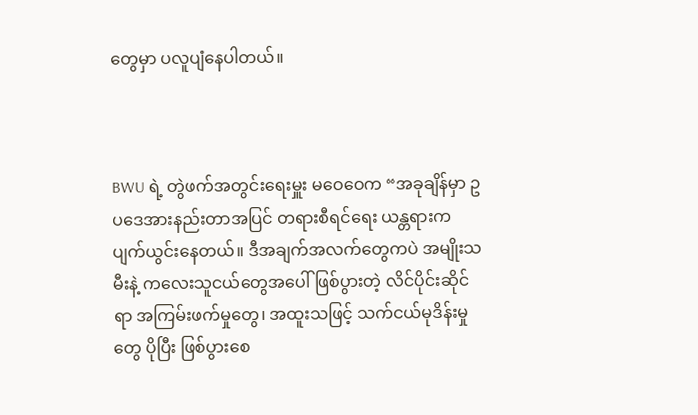တွေမှာ ပလူပျံနေပါတယ်။



BWU ရဲ့ တွဲဖက်အတွင်းရေးမှူး မဝေဝေက “အခုချိန်မှာ ဥပဒေအားနည်းတာအပြင် တရားစီရင်ရေး ယန္တရားက ပျက်ယွင်းနေတယ်။ ဒီအချက်အလက်တွေကပဲ အမျိုးသမီးနဲ့ ကလေးသူငယ်တွေအပေါ် ဖြစ်ပွားတဲ့ လိင်ပိုင်းဆိုင်ရာ အကြမ်းဖက်မှုတွေ၊ အထူးသဖြင့် သက်ငယ်မုဒိန်းမှုတွေ ပိုပြီး ဖြစ်ပွားစေ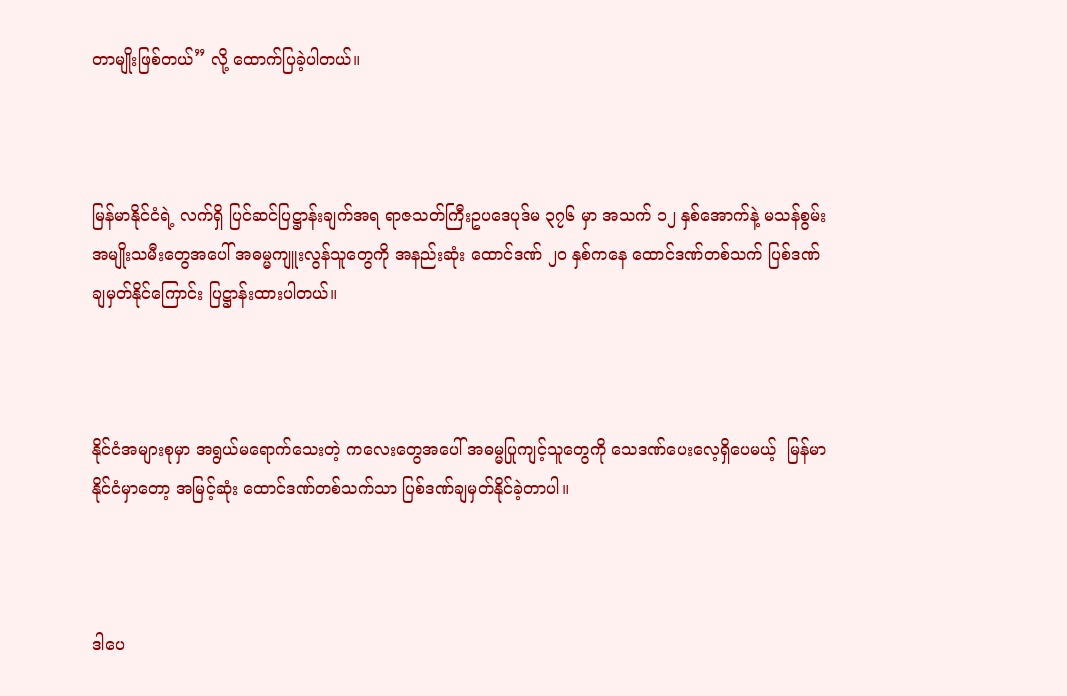တာမျိုးဖြစ်တယ်” လို့ ထောက်ပြခဲ့ပါတယ်။



မြန်မာနိုင်ငံရဲ့ လက်ရှိ ပြင်ဆင်ပြဋ္ဌာန်းချက်အရ ရာဇသတ်ကြီးဥပဒေပုဒ်မ ၃၇၆ မှာ အသက် ၁၂ နှစ်အောက်နဲ့ မသန်စွမ်းအမျိုးသမီးတွေအပေါ် အဓမ္မကျူးလွန်သူတွေကို အနည်းဆုံး ထောင်ဒဏ် ၂၀ နှစ်ကနေ ထောင်ဒဏ်တစ်သက် ပြစ်ဒဏ်ချမှတ်နိုင်ကြောင်း ပြဋ္ဌာန်းထားပါတယ်။



နိုင်ငံအများစုမှာ အရွယ်မရောက်သေးတဲ့ ကလေးတွေအပေါ် အဓမ္မပြုကျင့်သူတွေကို သေဒဏ်ပေးလေ့ရှိပေမယ့်  မြန်မာနိုင်ငံမှာတော့ အမြင့်ဆုံး ထောင်ဒဏ်တစ်သက်သာ ပြစ်ဒဏ်ချမှတ်နိုင်ခဲ့တာပါ။



ဒါပေ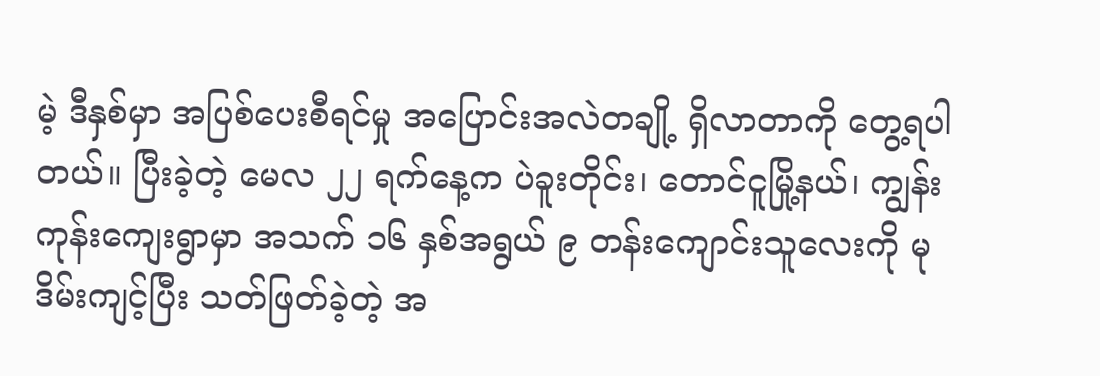မဲ့ ဒီနှစ်မှာ အပြစ်ပေးစီရင်မှု အပြောင်းအလဲတချို့ ရှိလာတာကို တွေ့ရပါတယ်။ ပြီးခဲ့တဲ့ မေလ ၂၂ ရက်နေ့က ပဲခူးတိုင်း၊ တောင်ငူမြို့နယ်၊ ကျွန်းကုန်းကျေးရွာမှာ အသက် ၁၆ နှစ်အရွယ် ၉ တန်းကျောင်းသူလေးကို မုဒိမ်းကျင့်ပြီး သတ်ဖြတ်ခဲ့တဲ့ အ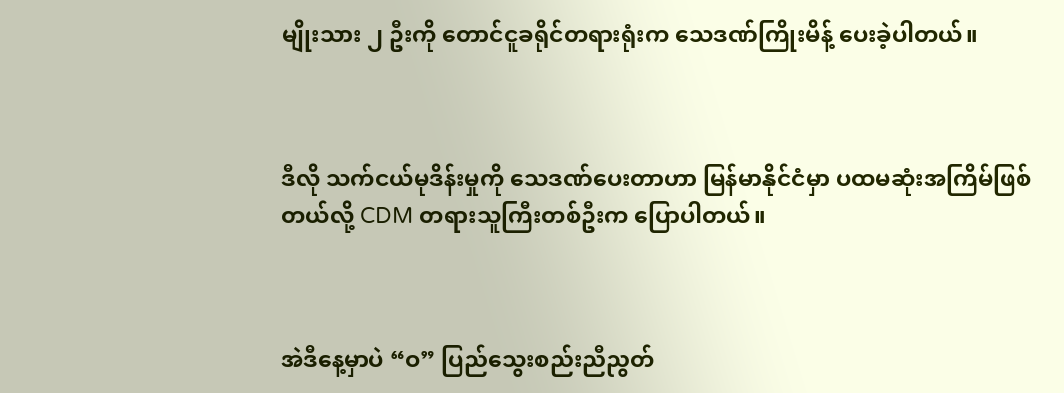မျိုးသား ၂ ဦးကို တောင်ငူခရိုင်တရားရုံးက သေဒဏ်ကြိုးမိန့် ပေးခဲ့ပါတယ်။



ဒီလို သက်ငယ်မုဒိန်းမှုကို သေဒဏ်ပေးတာဟာ မြန်မာနိုင်ငံမှာ ပထမဆုံးအကြိမ်ဖြစ်တယ်လို့ CDM တရားသူကြီးတစ်ဦးက ပြောပါတယ်။



အဲဒီနေ့မှာပဲ “ဝ” ပြည်သွေးစည်းညီညွတ်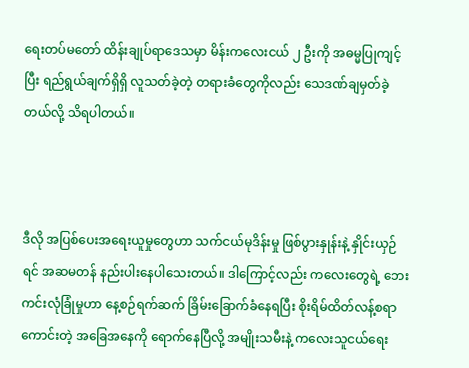ရေးတပ်မတော် ထိန်းချုပ်ရာဒေသမှာ မိန်းကလေးငယ် ၂ ဦးကို အဓမ္မပြုကျင့်ပြီး ရည်ရွယ်ချက်ရှိရှိ လူသတ်ခဲ့တဲ့ တရားခံတွေကိုလည်း သေဒဏ်ချမှတ်ခဲ့တယ်လို့ သိရပါတယ်။



ဒီလို အပြစ်ပေးအရေးယူမှုတွေဟာ သက်ငယ်မုဒိန်းမှု ဖြစ်ပွားနှုန်းနဲ့ နှိုင်းယှဉ်ရင် အဆမတန် နည်းပါးနေပါသေးတယ်။ ဒါကြောင့်လည်း ကလေးတွေရဲ့ ဘေးကင်းလုံခြုံမှုဟာ နေ့စဉ်ရက်ဆက် ခြိမ်းခြောက်ခံနေရပြီး စိုးရိမ်ထိတ်လန့်စရာကောင်းတဲ့ အခြေအနေကို ရောက်နေပြီလို့ အမျိုးသမီးနဲ့ ကလေးသူငယ်ရေး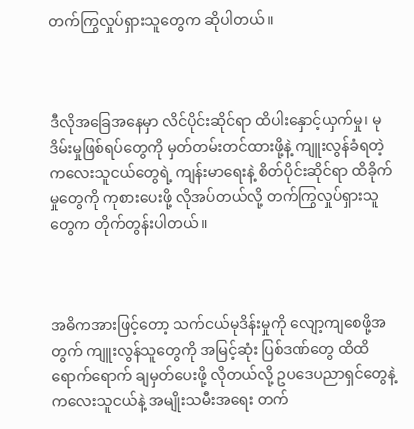တက်ကြွလှုပ်ရှားသူတွေက ဆိုပါတယ်။



ဒီလိုအခြေအနေမှာ လိင်ပိုင်းဆိုင်ရာ ထိပါးနှောင့်ယှက်မှု၊ မုဒိမ်းမှုဖြစ်ရပ်တွေကို မှတ်တမ်းတင်ထားဖို့နဲ့ ကျူးလွန်ခံရတဲ့ ကလေးသူငယ်တွေရဲ့ ကျန်းမာရေးနဲ့ စိတ်ပိုင်းဆိုင်ရာ ထိခိုက်မှုတွေကို ကုစားပေးဖို့ လိုအပ်တယ်လို့ တက်ကြွလှုပ်ရှားသူတွေက တိုက်တွန်းပါတယ်။



အဓိကအားဖြင့်တော့ သက်ငယ်မုဒိန်းမှုကို လျော့ကျစေဖို့အတွက် ကျူးလွန်သူတွေကို အမြင့်ဆုံး ပြစ်ဒဏ်တွေ ထိထိရောက်ရောက် ချမှတ်ပေးဖို့ လိုတယ်လို့ ဥပဒေပညာရှင်တွေနဲ့ ကလေးသူငယ်နဲ့ အမျိုးသမီးအရေး တက်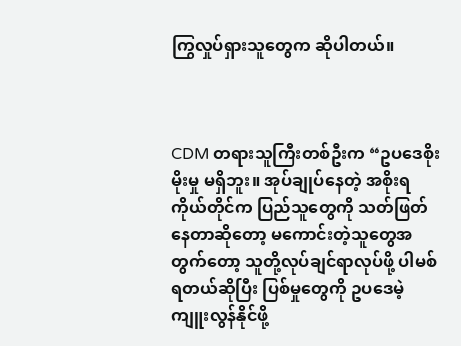ကြွလှုပ်ရှားသူတွေက ဆိုပါတယ်။



CDM တရားသူကြီးတစ်ဦးက “ဥပဒေစိုးမိုးမှု မရှိဘူး။ အုပ်ချုပ်နေတဲ့ အစိုးရကိုယ်တိုင်က ပြည်သူတွေကို သတ်ဖြတ်နေတာဆိုတော့ မကောင်းတဲ့သူတွေအတွက်တော့ သူတို့လုပ်ချင်ရာလုပ်ဖို့ ပါမစ်ရတယ်ဆိုပြီး ပြစ်မှုတွေကို ဥပဒေမဲ့ ကျူးလွန်နိုင်ဖို့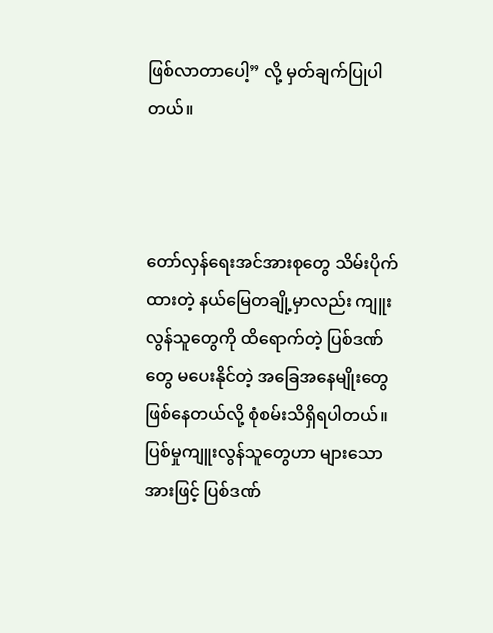ဖြစ်လာတာပေါ့” လို့ မှတ်ချက်ပြုပါတယ်။



တော်လှန်ရေးအင်အားစုတွေ သိမ်းပိုက်ထားတဲ့ နယ်မြေတချို့မှာလည်း ကျူးလွန်သူတွေကို ထိရောက်တဲ့ ပြစ်ဒဏ်တွေ မပေးနိုင်တဲ့ အခြေအနေမျိုးတွေ ဖြစ်နေတယ်လို့ စုံစမ်းသိရှိရပါတယ်။ ပြစ်မှုကျူးလွန်သူတွေဟာ များသောအားဖြင့် ပြစ်ဒဏ်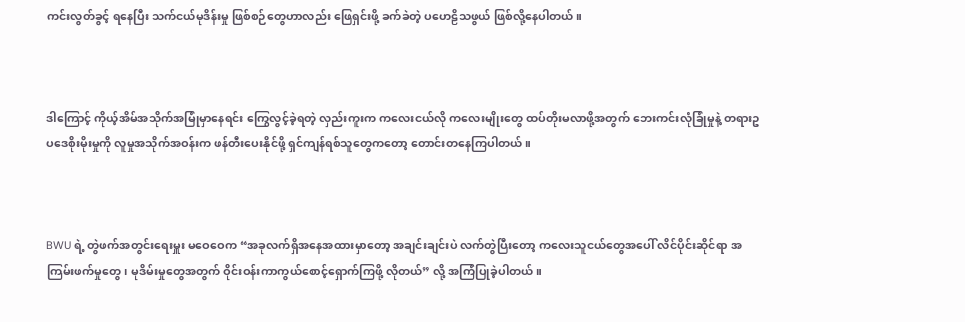ကင်းလွတ်ခွင့် ရနေပြီး သက်ငယ်မုဒိန်းမှု ဖြစ်စဉ်တွေဟာလည်း ဖြေရှင်းဖို့ ခက်ခဲတဲ့ ပဟေဠိသဖွယ် ဖြစ်လို့နေပါတယ်။



ဒါကြောင့် ကိုယ့်အိမ်အသိုက်အမြုံမှာနေရင်း ကြွေလွင့်ခဲ့ရတဲ့ လှည်းကူးက ကလေးငယ်လို ကလေးမျိုးတွေ ထပ်တိုးမလာဖို့အတွက် ဘေးကင်းလုံခြုံမှုနဲ့ တရားဥပဒေစိုးမိုးမှုကို လူမှုအသိုက်အဝန်းက ဖန်တီးပေးနိုင်ဖို့ ရှင်ကျန်ရစ်သူတွေကတော့ တောင်းတနေကြပါတယ်။



BWU ရဲ့ တွဲဖက်အတွင်းရေးမှူး မဝေဝေက “အခုလက်ရှိအနေအထားမှာတော့ အချင်းချင်းပဲ လက်တွဲပြီးတော့ ကလေးသူငယ်တွေအပေါ် လိင်ပိုင်းဆိုင်ရာ အကြမ်းဖက်မှုတွေ၊ မုဒိမ်းမှုတွေအတွက် ဝိုင်းဝန်းကာကွယ်စောင့်ရှောက်ကြဖို့ လိုတယ်” လို့ အကြံပြုခဲ့ပါတယ်။